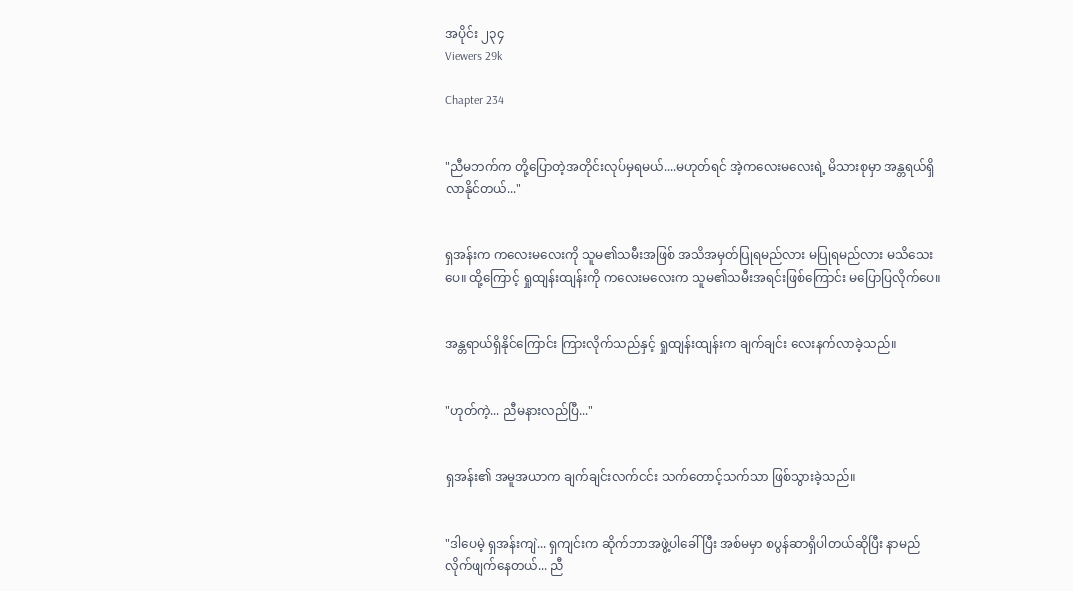အပိုင်း ၂၃၄
Viewers 29k

Chapter 234


"ညီမဘက်က တို့ပြောတဲ့အတိုင်းလုပ်မှရမယ်....မဟုတ်ရင် အဲ့ကလေးမလေးရဲ့ မိသားစုမှာ အန္တရယ်ရှိလာနိုင်တယ်..."


ရှအန်းက ကလေးမလေးကို သူမ၏သမီးအဖြစ် အသိအမှတ်ပြုရမည်လား မပြုရမည်လား မသိသေးပေ။ ထို့ကြောင့် ရှုထျန်းထျန်းကို ကလေးမလေးက သူမ၏သမီးအရင်းဖြစ်ကြောင်း မပြောပြလိုက်ပေ။


အန္တရာယ်ရှိနိုင်ကြောင်း ကြားလိုက်သည်နှင့် ရှုထျန်းထျန်းက ချက်ချင်း လေးနက်လာခဲ့သည်။


"ဟုတ်ကဲ့... ညီမနားလည်ပြီ..."


ရှအန်း၏ အမူအယာက ချက်ချင်းလက်ငင်း သက်တောင့်သက်သာ ဖြစ်သွားခဲ့သည်။


"ဒါပေမဲ့ ရှအန်းကျဲ... ရှကျင်းက ဆိုက်ဘာအဖွဲ့ပါခေါ်ပြီး အစ်မမှာ စပွန်ဆာရှိပါတယ်ဆိုပြီး နာမည်လိုက်ဖျက်နေတယ်... ညီ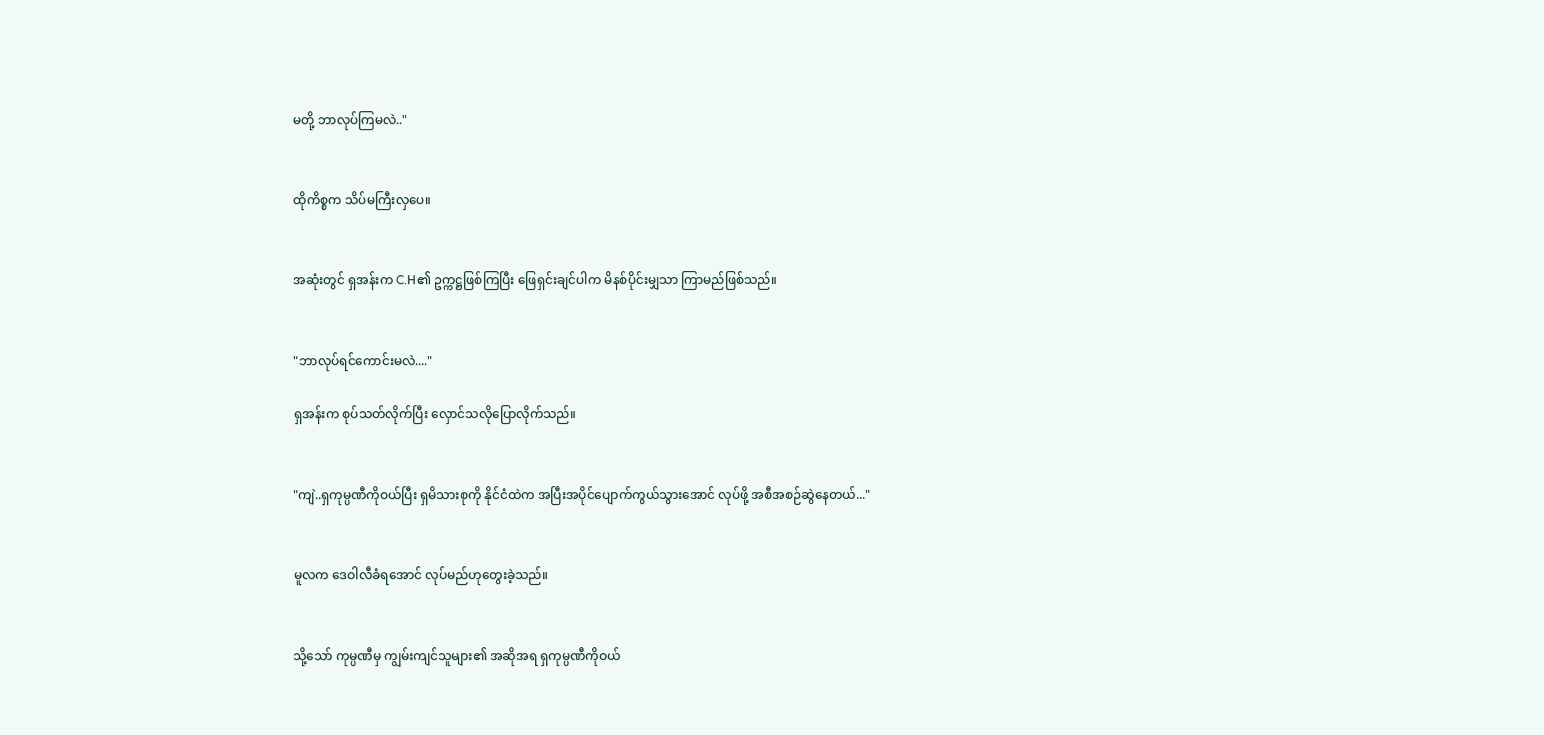မတို့ ဘာလုပ်ကြမလဲ.."


ထိုကိစ္စက သိပ်မကြီးလှပေ။


အဆုံးတွင် ရှအန်းက C.H၏ ဥက္ကဋ္ဌဖြစ်ကြပြီး ဖြေရှင်းချင်ပါက မိနစ်ပိုင်းမျှသာ ကြာမည်ဖြစ်သည်။


"ဘာလုပ်ရင်ကောင်းမလဲ...."

ရှအန်းက စုပ်သတ်လိုက်ပြီး လှောင်သလိုပြောလိုက်သည်။


"ကျဲ..ရှကုမ္ပဏီကိုဝယ်ပြီး ရှမိသားစုကို နိုင်ငံထဲက အပြီးအပိုင်ပျောက်ကွယ်သွားအောင် လုပ်ဖို့ အစီအစဉ်ဆွဲနေတယ်..."


မူလက ဒေဝါလီခံရအောင် လုပ်မည်ဟုတွေးခဲ့သည်။


သို့သော် ကုမ္ပဏီမှ ကျွမ်းကျင်သူများ၏ အဆိုအရ ရှကုမ္ပဏီကိုဝယ်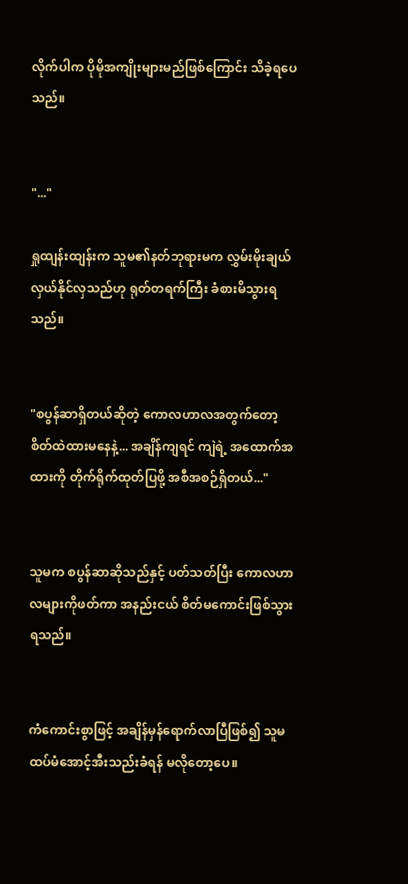လိုက်ပါက ပိုမိုအကျိုးများမည်ဖြစ်ကြောင်း သိခဲ့ရပေသည်။


"..."

ရှုထျန်းထျန်းက သူမ၏နတ်ဘုရားမက လွှမ်းမိုးချယ်လှယ်နိုင်လှသည်ဟု ရုတ်တရက်ကြီး ခံစားမိသွားရသည်။


"စပွန်ဆာရှိတယ်ဆိုတဲ့ ကောလဟာလအတွက်တော့ စိတ်ထဲထားမနေနဲ့... အချိန်ကျရင် ကျဲရဲ့ အထောက်အထားကို တိုက်ရိုက်ထုတ်ပြဖို့ အစီအစဉ်ရှိတယ်..."


သူမက စပွန်ဆာဆိုသည်နှင့် ပတ်သတ်ပြီး ကောလဟာလများကိုဖတ်ကာ အနည်းငယ် စိတ်မကောင်းဖြစ်သွားရသည်။


ကံကောင်းစွာဖြင့် အချိန်မှန်ရောက်လာပြီဖြစ်၍ သူမ ထပ်မံအောင့်အီးသည်းခံရန် မလိုတော့ပေ။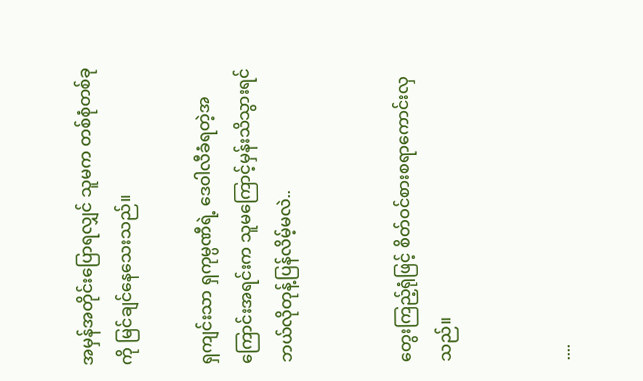အမှန်အတိုင်းပြောရလျှင် သူမက တစ်စုံတစ်ခုကို မြင်ချင်နေသေးသည်။

ရှကျင်းသာ ရှကုမ္ပဏီရဲ့ ဒေဝါလီခံရတဲ့အကြောင်းအရင်းက သူမကြောင့်မှန်းသိသွားရင် ဘယ်လိုတုန့်ပြန်လိမ့်မလဲ..


တွေးကြည့်ရုံဖြင့် စိတ်ဝင်စားစရာကောင်းလှသည်။


....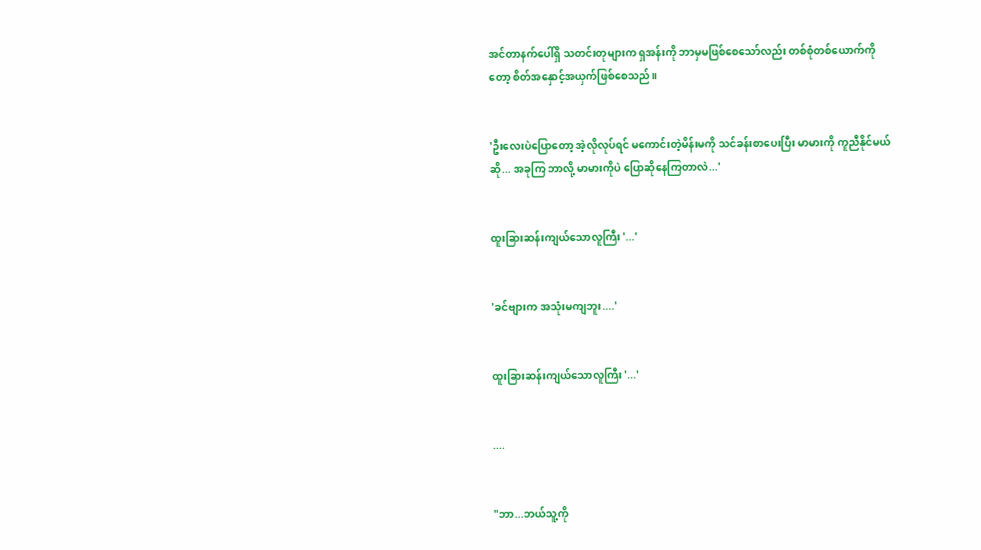အင်တာနက်ပေါ်ရှိ သတင်းတုများက ရှအန်းကို ဘာမှမဖြစ်စေသော်လည်း တစ်စုံတစ်ယောက်ကိုတော့ စိတ်အနှောင့်အယှက်ဖြစ်စေသည်။


'ဦးလေးပဲပြောတော့ အဲ့လိုလုပ်ရင် မကောင်းတဲ့မိန်းမကို သင်ခန်းစာပေးပြီး မာမားကို ကူညီနိုင်မယ်ဆို... အခုကြ ဘာလို့ မာမားကိုပဲ ပြောဆိုနေကြတာလဲ...'


ထူးခြားဆန်းကျယ်သောလူကြီး '...'


'ခင်ဗျားက အသုံးမကျဘူး....'


ထူးခြားဆန်းကျယ်သောလူကြီး '...'


....


"ဘာ...ဘယ်သူ့ကို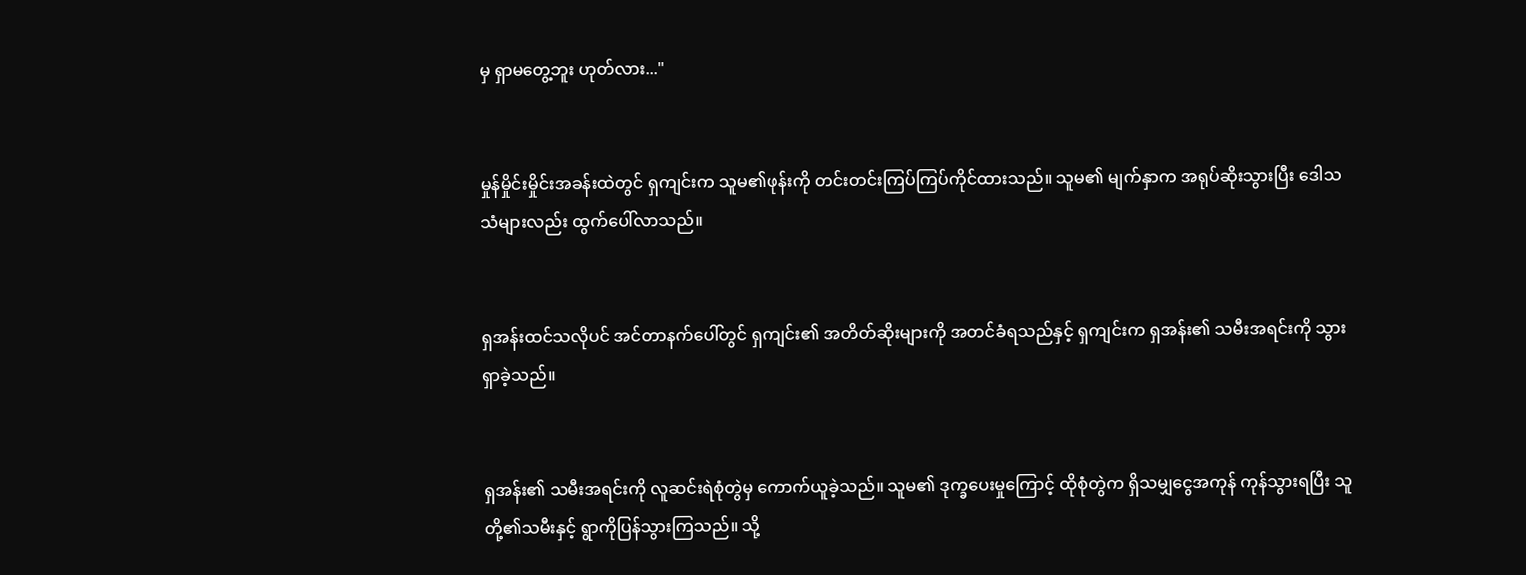မှ ရှာမတွေ့ဘူး ဟုတ်လား..."


မှုန်မှိုင်းမှိုင်းအခန်းထဲတွင် ရှကျင်းက သူမ၏ဖုန်းကို တင်းတင်းကြပ်ကြပ်ကိုင်ထားသည်။ သူမ၏ မျက်နှာက အရုပ်ဆိုးသွားပြီး ဒေါသသံများလည်း ထွက်ပေါ်လာသည်။


ရှအန်းထင်သလိုပင် အင်တာနက်ပေါ်တွင် ရှကျင်း၏ အတိတ်ဆိုးများကို အတင်ခံရသည်နှင့် ရှကျင်းက ရှအန်း၏ သမီးအရင်းကို သွားရှာခဲ့သည်။


ရှအန်း၏ သမီးအရင်းကို လူဆင်းရဲစုံတွဲမှ ကောက်ယူခဲ့သည်။ သူမ၏ ဒုက္ခပေးမှုကြောင့် ထိုစုံတွဲက ရှိသမျှငွေအကုန် ကုန်သွားရပြီး သူတို့၏သမီးနှင့် ရွာကိုပြန်သွားကြသည်။ သို့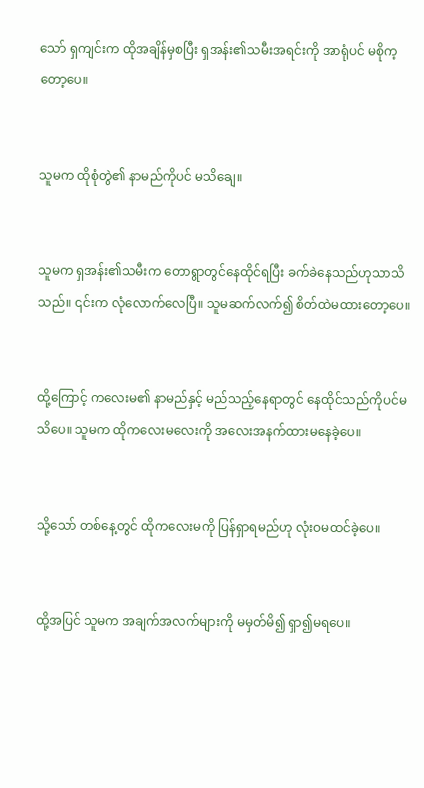သော် ရှကျင်းက ထိုအချိန်မှစပြီး ရှအန်း၏သမီးအရင်းကို အာရုံပင် မစိုက့တော့ပေ။


သူမက ထိုစုံတွဲ၏ နာမည်ကိုပင် မသိချေ။


သူမက ရှအန်း၏သမီးက တောရွာတွင်နေထိုင်ရပြီး ခက်ခဲနေသည်ဟုသာသိသည်။ ၎င်းက လုံလောက်လေပြီ။ သူမဆက်လက်၍ စိတ်ထဲမထားတော့ပေ။


ထို့ကြောင့် ကလေးမ၏ နာမည်နှင့် မည်သည့်နေရာတွင် နေထိုင်သည်ကိုပင်မသိပေ။ သူမက ထိုကလေးမလေးကို အလေးအနက်ထားမနေခဲ့ပေ။


သို့သော် တစ်နေ့တွင် ထိုကလေးမကို ပြန်ရှာရမည်ဟု လုံးဝမထင်ခဲ့ပေ။


ထို့အပြင် သူမက အချက်အလက်များကို မမှတ်မိ၍ ရှာ၍မရပေ။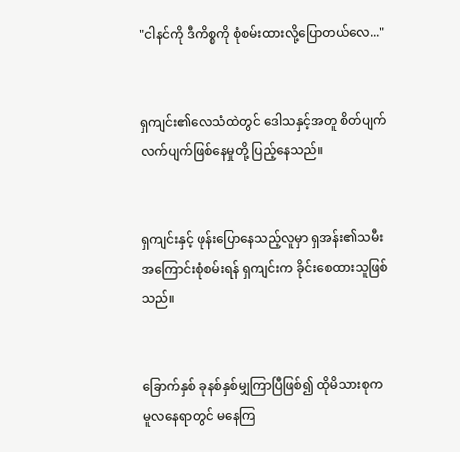"ငါနင်ကို ဒီကိစ္စကို စုံစမ်းထားလို့ပြောတယ်လေ..."


ရှကျင်း၏လေသံထဲတွင် ဒေါသနှင့်အတူ စိတ်ပျက်လက်ပျက်ဖြစ်နေမှုတို့ ပြည့်နေသည်။


ရှကျင်းနှင့် ဖုန်းပြောနေသည့်လူမှာ ရှအန်း၏သမီးအကြောင်းစုံစမ်းရန် ရှကျင်းက ခိုင်းစေထားသူဖြစ်သည်။


ခြောက်နှစ် ခုနစ်နှစ်မျှကြာပြီဖြစ်၍ ထိုမိသားစုက မူလနေရာတွင် မနေကြ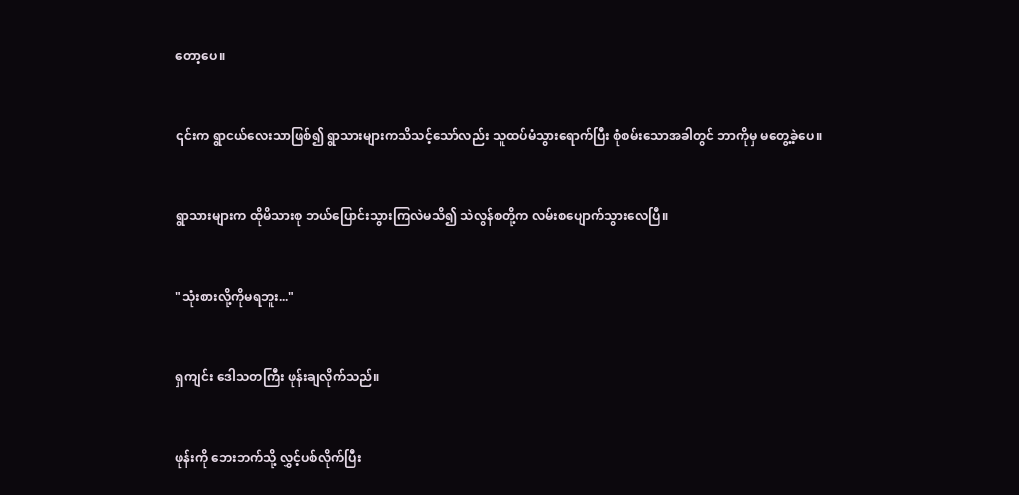တော့ပေ။


၎င်းက ရွာငယ်လေးသာဖြစ်၍ ရွာသားများကသိသင့်သော်လည်း သူထပ်မံသွားရောက်ပြီး စုံစမ်းသောအခါတွင် ဘာကိုမှ မတွေ့ခဲ့ပေ။


ရွာသားများက ထိုမိသားစု ဘယ်ပြောင်းသွားကြလဲမသိ၍ သဲလွန်စတို့က လမ်းစပျောက်သွားလေပြီ။


"သုံးစားလို့ကိုမရဘူး..."


ရှကျင်း ဒေါသတကြီး ဖုန်းချလိုက်သည်။


ဖုန်းကို ဘေးဘက်သို့ လွှင့်ပစ်လိုက်ပြီး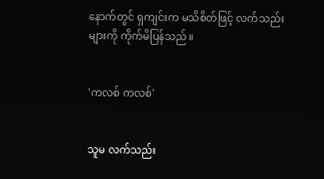နောက်တွင် ရှကျင်းက မသိစိတ်ဖြင့် လက်သည်းများကို ကိုက်မိပြန်သည်။


'ကလစ် ကလစ်'


သူမ လက်သည်း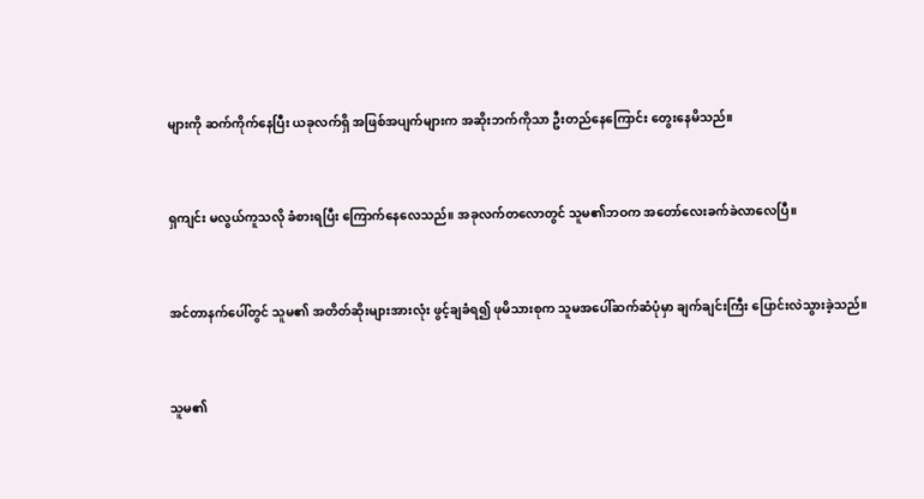များကို ဆက်ကိုက်နေပြီး ယခုလက်ရှိ အဖြစ်အပျက်များက အဆိုးဘက်ကိုသာ ဦးတည်နေကြောင်း တွေးနေမိသည်။


ရှကျင်း မလွယ်ကူသလို ခံစားရပြီး ကြောက်နေလေသည်။ အခုလက်တလောတွင် သူမ၏ဘဝက အတော်လေးခက်ခဲလာလေပြီ။


အင်တာနက်ပေါ်တွင် သူမ၏ အတိတ်ဆိုးများအားလုံး ဖွင့်ချခံရ၍ ဖုမိသားစုက သူမအပေါ်ဆက်ဆံပုံမှာ ချက်ချင်းကြီး ပြောင်းလဲသွားခဲ့သည်။


သူမ၏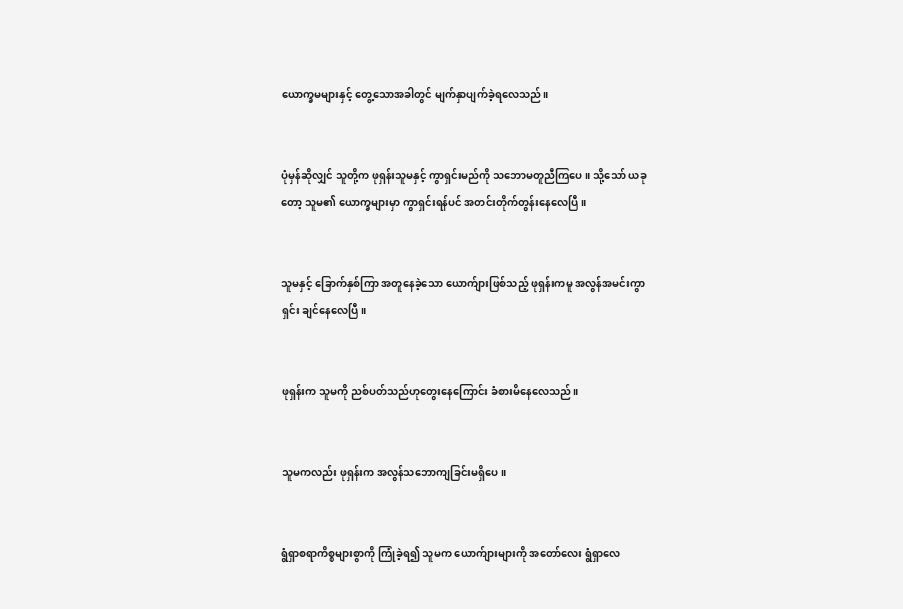ယောက္ခမများနှင့် တွေ့သောအခါတွင် မျက်နှာပျက်ခဲ့ရလေသည်။


ပုံမှန်ဆိုလျှင် သူတို့က ဖုရှန်းသူမနှင့် ကွာရှင်းမည်ကို သဘောမတူညီကြပေ။ သို့သော် ယခုတော့ သူမ၏ ယောက္ခများမှာ ကွာရှင်းရန်ပင် အတင်းတိုက်တွန်းနေလေပြီ။


သူမနှင့် ခြောက်နှစ်ကြာ အတူနေခဲ့သော ယောက်ျားဖြစ်သည့် ဖုရှန်းကမူ အလွန်အမင်းကွာရှင်း ချင်နေလေပြီ။


ဖုရှန်းက သူမကို ညစ်ပတ်သည်ဟုတွေးနေကြောင်း ခံစားမိနေလေသည်။


သူမကလည်း ဖုရှန်းက အလွန်သဘောကျခြင်းမရှိပေ။


ရွံရှာစရာကိစ္စများစွာကို ကြုံခဲ့ရ၍ သူမက ယောက်ျားများကို အတော်လေး ရွံရှာလေ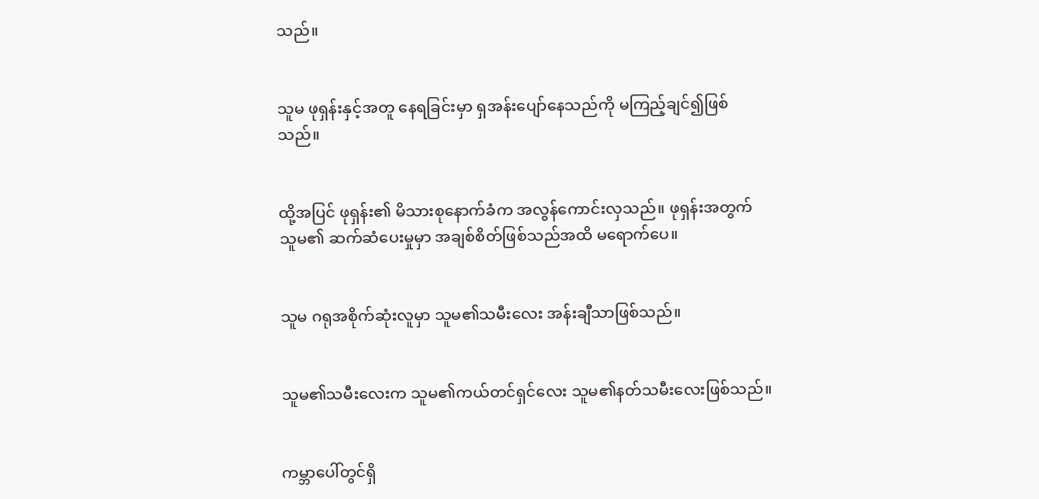သည်။


သူမ ဖုရှန်းနှင့်အတူ နေရခြင်းမှာ ရှအန်းပျော်နေသည်ကို မကြည့်ချင်၍ဖြစ်သည်။


ထို့အပြင် ဖုရှန်း၏ မိသားစုနောက်ခံက အလွန်ကောင်းလှသည်။ ဖုရှန်းအတွက် သူမ၏ ဆက်ဆံပေးမှုမှာ အချစ်စိတ်ဖြစ်သည်အထိ မရောက်ပေ။


သူမ ဂရုအစိုက်ဆုံးလူမှာ သူမ၏သမီးလေး အန်းချီသာဖြစ်သည်။


သူမ၏သမီးလေးက သူမ၏ကယ်တင်ရှင်လေး သူမ၏နတ်သမီးလေးဖြစ်သည်။


ကမ္ဘာပေါ်တွင်ရှိ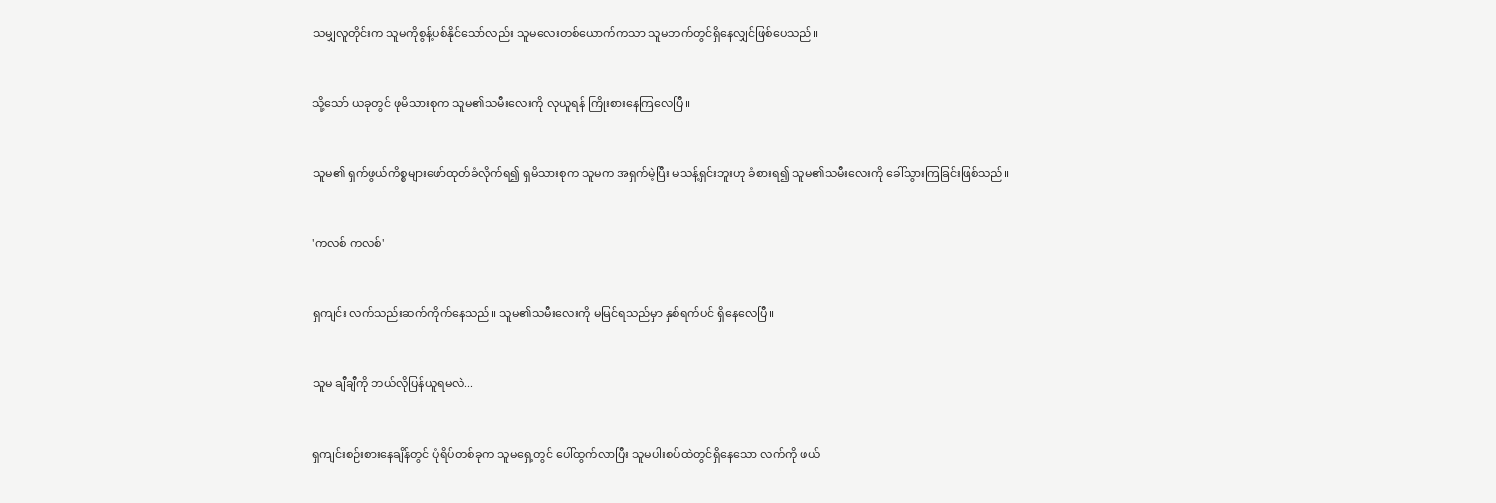သမျှလူတိုင်းက သူမကိုစွန့်ပစ်နိုင်သော်လည်း သူမလေးတစ်ယောက်ကသာ သူမဘက်တွင်ရှိနေလျှင်ဖြစ်ပေသည်။


သို့သော် ယခုတွင် ဖုမိသားစုက သူမ၏သမီးလေးကို လုယူရန် ကြိုးစားနေကြလေပြီ။


သူမ၏ ရှက်ဖွယ်ကိစ္စများဖော်ထုတ်ခံလိုက်ရ၍ ရှမိသားစုက သူမက အရှက်မဲ့ပြီး မသန့်ရှင်းဘူးဟု ခံစားရ၍ သူမ၏သမီးလေးကို ခေါ်သွားကြခြင်းဖြစ်သည်။


'ကလစ် ကလစ်'


ရှကျင်း လက်သည်းဆက်ကိုက်နေသည်။ သူမ၏သမီးလေးကို မမြင်ရသည်မှာ နှစ်ရက်ပင် ရှိနေလေပြီ။


သူမ ချီချီကို ဘယ်လိုပြန်ယူရမလဲ...


ရှကျင်းစဉ်းစားနေချိန်တွင် ပုံရိပ်တစ်ခုက သူမရှေ့တွင် ပေါ်ထွက်လာပြီး သူမပါးစပ်ထဲတွင်ရှိနေသော လက်ကို ဖယ်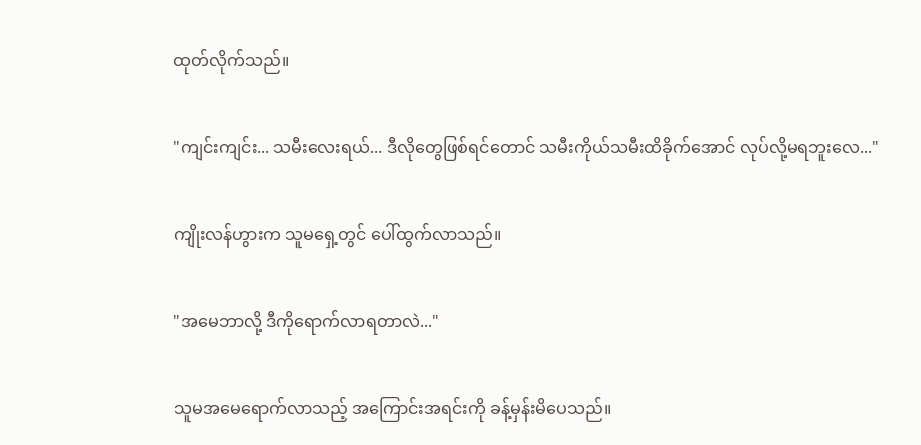ထုတ်လိုက်သည်။


"ကျင်းကျင်း... သမီးလေးရယ်... ဒီလိုတွေဖြစ်ရင်တောင် သမီးကိုယ်သမီးထိခိုက်အောင် လုပ်လို့မရဘူးလေ..."


ကျိုးလန်ဟွားက သူမရှေ့တွင် ပေါ်ထွက်လာသည်။


"အမေဘာလို့ ဒီကိုရောက်လာရတာလဲ..."


သူမအမေရောက်လာသည့် အကြောင်းအရင်းကို ခန့်မှန်းမိပေသည်။